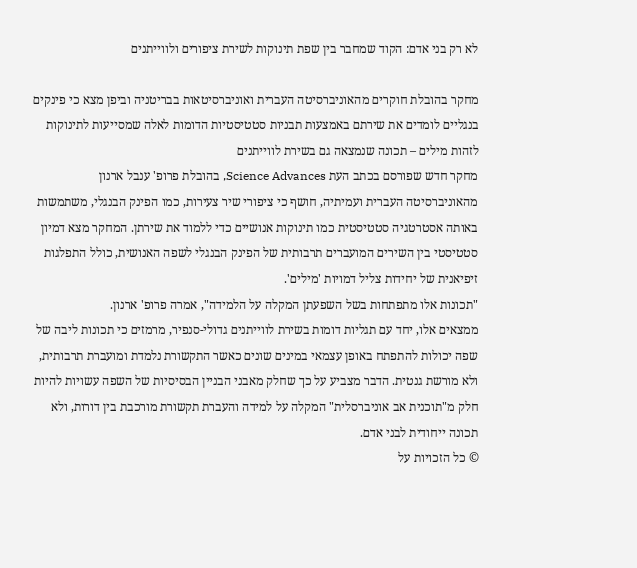לא רק בני אדם: הקוד שמחבר בין שפת תינוקות לשירת ציפורים ולווייתנים

מחקר בהובלת חוקרים מהאוניברסיטה העברית ואוניברסיטאות בבריטניה וביפן מצא כי פינקים בנגליים לומדים את שירתם באמצעות תבניות סטטיסטיות הדומות לאלה שמסייעות לתינוקות לזהות מילים – תכונה שנמצאה גם בשירת לווייתנים
מחקר חדש שפורסם בכתב העת Science Advances, בהובלת פרופ' ענבל ארנון מהאוניברסיטה העברית ועמיתיה, חושף כי ציפורי שיר צעירות, כמו הפינק הבנגלי, משתמשות באותה אסטרטגיה סטטיסטית כמו תינוקות אנושיים כדי ללמוד את שירתן. המחקר מצא דמיון סטטיסטי בין השירים המועברים תרבותית של הפינק הבנגלי לשפה האנושית, כולל התפלגות זיפיאנית של יחידות צליל דמויות 'מילים'.
"תכונות אלו מתפתחות בשל השפעתן המקלה על הלמידה", אמרה פרופ' ארנון.
ממצאים אלו, יחד עם תגליות דומות בשירת לווייתנים גדולי-סנפיר, מרמזים כי תכונות ליבה של שפה יכולות להתפתח באופן עצמאי במינים שונים כאשר התקשורת נלמדת ומועברת תרבותית, ולא מורשת גנטית. הדבר מצביע על כך שחלק מאבני הבניין הבסיסיות של השפה עשויות להיות חלק מ"תוכנית אב אוניברסלית" המקלה על למידה והעברת תקשורת מורכבת בין דורות, ולא תכונה ייחודית לבני אדם.
© כל הזכויות על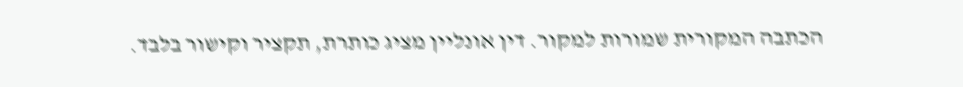הכתבה המקורית שמורות למקור. דין אונליין מציג כותרת, תקציר וקישור בלבד.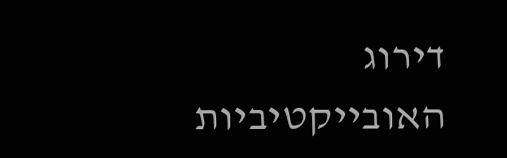דירוג האובייקטיביות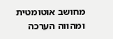מחושב אוטומטית ומהווה הערכה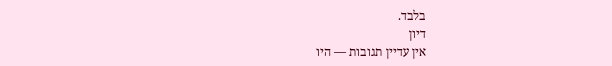בלבד.
דיון
אין עדיין תגובות — היו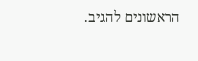הראשונים להגיב.